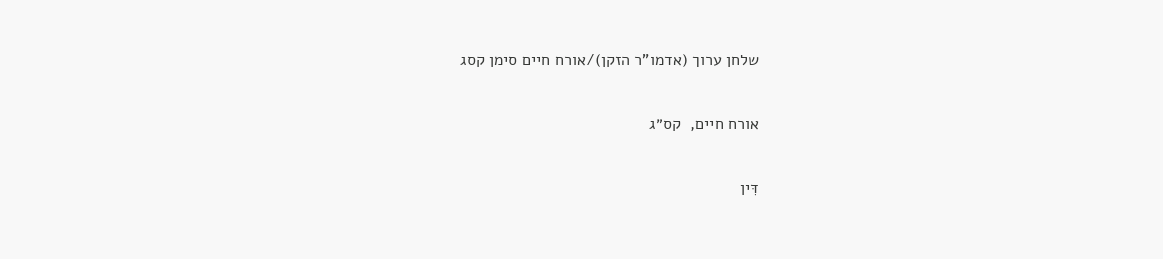שלחן ערוך (אדמו"ר הזקן)/אורח חיים סימן קסג

אורח חיים,  קס״ג

דִּין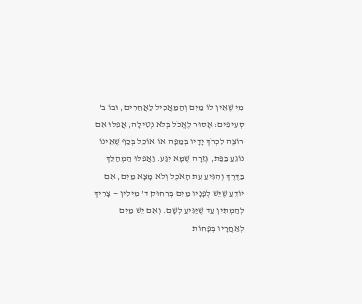מִי שֶׁאֵין לוֹ מַיִם וְהַמַּאֲכִיל לַאֲחֵרִים, וּבוֹ ב' סְעִיפִים: אָסוּר לֶאֱכֹל בְּלֹא נְטִילָה, אֲפִלּוּ אִם רוֹצֶה לִכְרֹךְ יָדָיו בְּמַפָּה אוֹ אוֹכֵל בְּכַף שֶׁאֵינוֹ נוֹגֵעַ בַּפַּת, גְּזֵרָה שֶׁמָּא יִגַּע. וַאֲפִלּוּ הַמְהַלֵּךְ בַּדֶּרֶךְ וְהִגִּיעַ עֵת הָאֹכֶל וְלֹא מָצָא מַיִם, אִם יוֹדֵעַ שֶׁיֵּשׁ לְפָנָיו מַיִם בְּרִחוּק ד' מִילִין — צָרִיךְ לְהַמְתִּין עַד שֶׁיַּגִּיעַ לְשָׁם. וְאִם יֵשׁ מַיִם לְאַחֲרָיו בְּפָחוֹת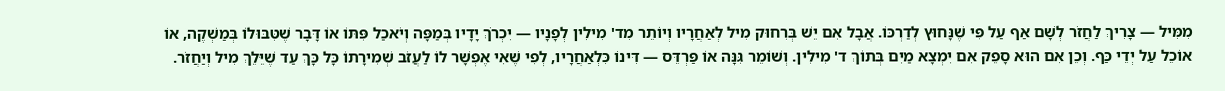מִמִּיל — צָרִיךְ לַחֲזֹר לְשָׁם אַף עַל פִּי שֶׁנָּחוּץ לְדַרְכּוֹ. אֲבָל אִם יֵשׁ בְּרִחוּק מִיל לְאַחֲרָיו וְיוֹתֵר מִד' מִילִין לְפָנָיו — יִכְרֹךְ יָדָיו בְּמַפָּה וְיֹאכַל פִּתּוֹ אוֹ דָּבָר שֶׁטִּבּוּלוֹ בְּמַשְׁקֶה, אוֹ אוֹכֵל עַל יְדֵי כַּף. וְכֵן אִם הוּא סָפֵק אִם יִמְצָא מַיִם בְּתוֹךְ ד' מִילִין. וְשׁוֹמֵר גִּנָּה אוֹ פַּרְדֵּס — דִּינוֹ כִּלְאַחֲרָיו, לְפִי שֶׁאִי אֶפְשָׁר לוֹ לַעֲזֹב שְׁמִירָתוֹ כָּל כָּךְ עַד שֶׁיֵּלֵךְ מִיל וְיַחֲזֹר.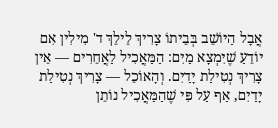אֲבָל הַיּוֹשֵׁב בְּבֵיתוֹ צָרִיךְ לֵילֵךְ ד' מִילִין אִם יוֹדֵעַ שֶׁיִּמְצָא מַיִם: הַמַּאֲכִיל לַאֲחֵרִים — אֵין צָרִיךְ נְטִילַת יָדַיִם. וְהָאוֹכֵל — צָרִיךְ נְטִילַת יָדַיִם, אַף עַל פִּי שֶׁהַמַּאֲכִיל נוֹתֵן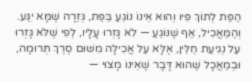הַפַּת לְתוֹךְ פִּיו וְהוּא אֵינוֹ נוֹגֵעַ בַּפַּת, גְּזֵרָה שֶׁמָּא יִגַּע. וְהַמַּאֲכִיל, אַף שֶׁנּוֹגֵעַ — לֹא גָּזְרוּ עָלָיו, לְפִי שֶׁלֹּא גָּזְרוּ עַל נְגִיעַת חֻלִּין, אֶלָּא עַל אֲכִילָה מִשּׁוּם סֶרֶךְ תְּרוּמָה, וּבְמַאֲכָל שֶׁהוּא דָּבָר שֶׁאֵינוֹ מָצוּי —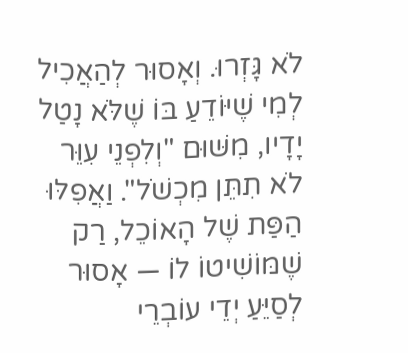לֹא גָּזְרוּ. וְאָסוּר לְהַאֲכִיל לְמִי שֶׁיּוֹדֵעַ בּוֹ שֶׁלֹּא נָטַל יָדָיו, מִשּׁוּם "וְלִפְנֵי עִוֵּר לֹא תִתֵּן מִכְשֹׁל". וַאֲפִלּוּ הַפַּת שֶׁל הָאוֹכֵל, רַק שֶׁמּוֹשִׁיטוֹ לוֹ — אָסוּר לְסַיֵּעַ יְדֵי עוֹבְרֵי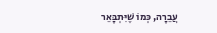עֲבֵרָה, כְּמוֹ שֶׁיִּתְבָּאֵר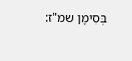בְּסִימָן שמ"ז: